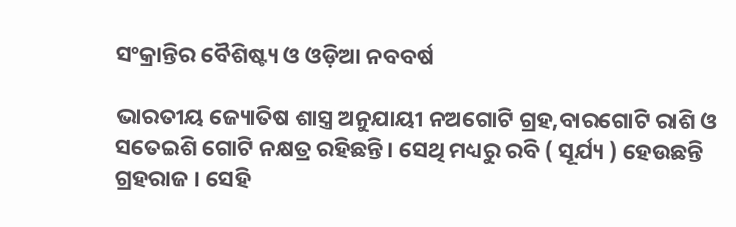ସଂକ୍ରାନ୍ତିର ବୈଶିଷ୍ଟ୍ୟ ଓ ଓଡ଼ିଆ ନବବର୍ଷ

ଭାରତୀୟ ଜ୍ୟୋତିଷ ଶାସ୍ତ୍ର ଅନୁଯାୟୀ ନଅଗୋଟି ଗ୍ରହ,ବାରଗୋଟି ରାଶି ଓ ସତେଇଶି ଗୋଟି ନକ୍ଷତ୍ର ରହିଛନ୍ତି। ସେଥି ମଧ୍ୟରୁ ରବି ( ସୂର୍ଯ୍ୟ ) ହେଉଛନ୍ତି ଗ୍ରହରାଜ । ସେହି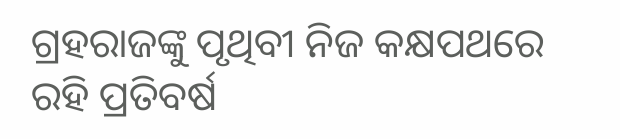ଗ୍ରହରାଜଙ୍କୁ ପୃଥିବୀ ନିଜ କକ୍ଷପଥରେ ରହି ପ୍ରତିବର୍ଷ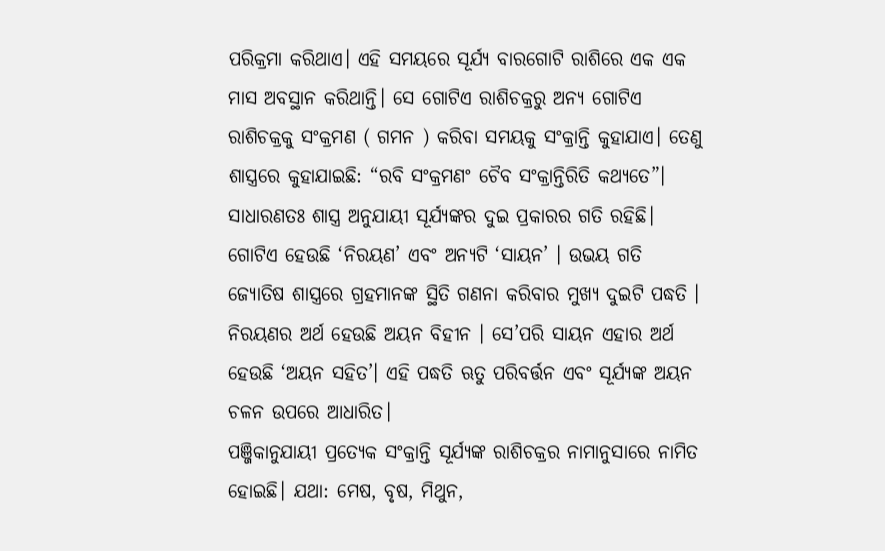ପରିକ୍ରମା କରିଥାଏ। ଏହି ସମୟରେ ସୂର୍ଯ୍ୟ ବାରଗୋଟି ରାଶିରେ ଏକ ଏକ ମାସ ଅବସ୍ଥାନ କରିଥାନ୍ତି। ସେ ଗୋଟିଏ ରାଶିଚକ୍ରରୁ ଅନ୍ୟ ଗୋଟିଏ ରାଶିଚକ୍ରକୁ ସଂକ୍ରମଣ ( ଗମନ ) କରିବା ସମୟକୁ ସଂକ୍ରାନ୍ତି କୁହାଯାଏ। ତେଣୁ ଶାସ୍ତ୍ରରେ କୁହାଯାଇଛି: “ରବି ସଂକ୍ରମଣଂ ଚୈବ ସଂକ୍ରାନ୍ତିରିତି କଥ୍ୟତେ”। ସାଧାରଣତଃ ଶାସ୍ତ୍ର ଅନୁଯାୟୀ ସୂର୍ଯ୍ୟଙ୍କର ଦୁଇ ପ୍ରକାରର ଗତି ରହିଛି। ଗୋଟିଏ ହେଉଛି ‘ନିରୟଣ’ ଏବଂ ଅନ୍ୟଟି ‘ସାୟନ’ । ଉଭୟ ଗତି ଜ୍ୟୋତିଷ ଶାସ୍ତ୍ରରେ ଗ୍ରହମାନଙ୍କ ସ୍ଥିତି ଗଣନା କରିବାର ମୁଖ୍ୟ ଦୁଇଟି ପଦ୍ଧତି । ନିରୟଣର ଅର୍ଥ ହେଉଛି ଅୟନ ବିହୀନ । ସେ’ପରି ସାୟନ ଏହାର ଅର୍ଥ ହେଉଛି ‘ଅୟନ ସହିତ’। ଏହି ପଦ୍ଧତି ଋତୁ ପରିବର୍ତ୍ତନ ଏବଂ ସୂର୍ଯ୍ୟଙ୍କ ଅୟନ ଚଳନ ଉପରେ ଆଧାରିତ।
ପଞ୍ଜିକାନୁଯାୟୀ ପ୍ରତ୍ୟେକ ସଂକ୍ରାନ୍ତି ସୂର୍ଯ୍ୟଙ୍କ ରାଶିଚକ୍ରର ନାମାନୁସାରେ ନାମିତ ହୋଇଛି। ଯଥା: ମେଷ, ବୃଷ, ମିଥୁନ,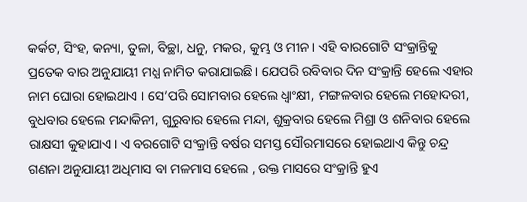କର୍କଟ, ସିଂହ, କନ୍ୟା, ତୁଳା, ବିଚ୍ଛା, ଧନୁ, ମକର, କୁମ୍ଭ ଓ ମୀନ। ଏହି ବାରଗୋଟି ସଂକ୍ରାନ୍ତିକୁ ପ୍ରତେକ ବାର ଅନୁଯାୟୀ ମଧ୍ଯ ନାମିତ କରାଯାଇଛି। ଯେପରି ରବିବାର ଦିନ ସଂକ୍ରାନ୍ତି ହେଲେ ଏହାର ନାମ ଘୋରା ହୋଇଥାଏ । ସେ’ପରି ସୋମବାର ହେଲେ ଧ୍ୱାଂକ୍ଷୀ, ମଙ୍ଗଳବାର ହେଲେ ମହୋଦରୀ, ବୁଧବାର ହେଲେ ମନ୍ଦାକିନୀ, ଗୁରୁବାର ହେଲେ ମନ୍ଦା, ଶୁକ୍ରବାର ହେଲେ ମିଶ୍ରା ଓ ଶନିବାର ହେଲେ ରାକ୍ଷସୀ କୁହାଯାଏ। ଏ ବରଗୋଟି ସଂକ୍ରାନ୍ତି ବର୍ଷର ସମସ୍ତ ସୌରମାସରେ ହୋଇଥାଏ କିନ୍ତୁ ଚନ୍ଦ୍ର ଗଣନା ଅନୁଯାୟୀ ଅଧିମାସ ବା ମଳମାସ ହେଲେ , ଉକ୍ତ ମାସରେ ସଂକ୍ରାନ୍ତି ହୁଏ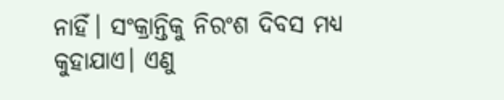ନାହିଁ। ସଂକ୍ରାନ୍ତିକୁ ନିରଂଶ ଦିବସ ମଧ୍ୟ କୁହାଯାଏ। ଏଣୁ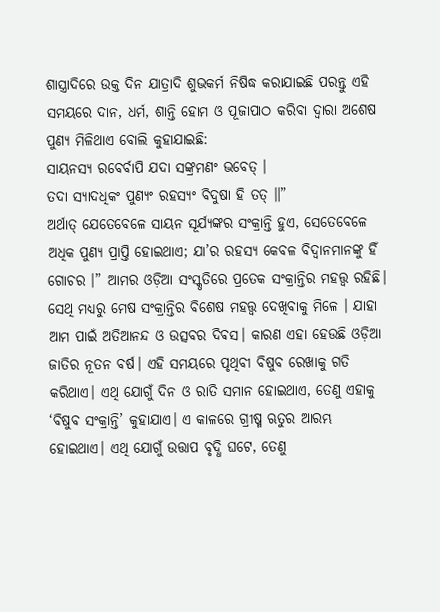ଶାସ୍ତ୍ରାଦିରେ ଉକ୍ତ ଦିନ ଯାତ୍ରାଦି ଶୁଭକର୍ମ ନିଷିଦ୍ଧ କରାଯାଇଛି ପରନ୍ତୁ ଏହି ସମୟରେ ଦାନ, ଧର୍ମ, ଶାନ୍ତି ହୋମ ଓ ପୂଜାପାଠ କରିବା ଦ୍ୱାରା ଅଶେଷ ପୁଣ୍ୟ ମିଳିଥାଏ ବୋଲି କୁହାଯାଇଛି:
ସାୟନସ୍ୟ ରବେର୍ବାପି ଯଦା ସଙ୍କ୍ରମଣଂ ଭବେତ୍ ।
ତଦା ସ୍ୟାଦଧିକଂ ପୁଣ୍ୟଂ ରହସ୍ୟଂ ବିଦୁଷା ହି ତତ୍ ॥”
ଅର୍ଥାତ୍ ଯେତେବେଳେ ସାୟନ ସୂର୍ଯ୍ୟଙ୍କର ସଂକ୍ରାନ୍ତି ହୁଏ, ସେତେବେଳେ ଅଧିକ ପୁଣ୍ୟ ପ୍ରାପ୍ତି ହୋଇଥାଏ; ଯା’ର ରହସ୍ୟ କେବଳ ବିଦ୍ୱାନମାନଙ୍କୁ ହିଁ ଗୋଚର ।” ଆମର ଓଡ଼ିଆ ସଂସ୍କୃତିରେ ପ୍ରତେକ ସଂକ୍ରାନ୍ତିର ମହତ୍ତ୍ଵ ରହିଛି। ସେଥି ମଧ୍ୟରୁ ମେଷ ସଂକ୍ରାନ୍ତିର ବିଶେଷ ମହତ୍ତ୍ଵ ଦେଖିବାକୁ ମିଳେ । ଯାହା ଆମ ପାଇଁ ଅତିଆନନ୍ଦ ଓ ଉତ୍ସବର ଦିଵସ। କାରଣ ଏହା ହେଉଛି ଓଡ଼ିଆ ଜାତିର ନୂତନ ବର୍ଷ। ଏହି ସମୟରେ ପୃଥିବୀ ବିଷୁବ ରେଖାକୁ ଗତି କରିଥାଏ। ଏଥି ଯୋଗୁଁ ଦିନ ଓ ରାତି ସମାନ ହୋଇଥାଏ, ତେଣୁ ଏହାକୁ ‘ବିଷୁବ ସଂକ୍ରାନ୍ତି’ କୁହାଯାଏ। ଏ କାଳରେ ଗ୍ରୀଷ୍ମ ଋତୁର ଆରମ୍ଭ ହୋଇଥାଏ। ଏଥି ଯୋଗୁଁ ଉତ୍ତାପ ବୃଦ୍ଧି ଘଟେ, ତେଣୁ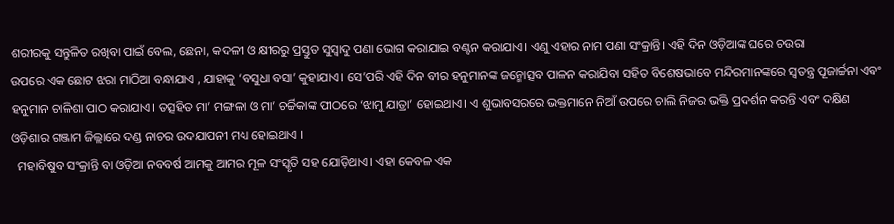ଶରୀରକୁ ସନ୍ତୁଳିତ ରଖିବା ପାଇଁ ବେଲ, ଛେନା, କଦଳୀ ଓ କ୍ଷୀରରୁ ପ୍ରସ୍ତୁତ ସୁସ୍ୱାଦୁ ପଣା ଭୋଗ କରାଯାଇ ବଣ୍ଟନ କରାଯାଏ। ଏଣୁ ଏହାର ନାମ ପଣା ସଂକ୍ରାନ୍ତି। ଏହି ଦିନ ଓଡ଼ିଆଙ୍କ ଘରେ ଚଉରା
ଉପରେ ଏକ ଛୋଟ ଝରା ମାଠିଆ ବନ୍ଧାଯାଏ , ଯାହାକୁ ‘ବସୁଧା ବସା’ କୁହାଯାଏ। ସେ’ପରି ଏହି ଦିନ ବୀର ହନୁମାନଙ୍କ ଜନ୍ମୋତ୍ସବ ପାଳନ କରାଯିବା ସହିତ ବିଶେଷଭାବେ ମନ୍ଦିରମାନଙ୍କରେ ସ୍ୱତନ୍ତ୍ର ପୂଜାର୍ଚ୍ଚନା ଏଵଂ ହନୁମାନ ଚାଳିଶା ପାଠ କରାଯାଏ। ତତ୍ସହିତ ମା’ ମଙ୍ଗଳା ଓ ମା’ ଚର୍ଚ୍ଚିକାଙ୍କ ପୀଠରେ ‘ଝାମୁ ଯାତ୍ରା’ ହୋଇଥାଏ। ଏ ଶୁଭାବସରରେ ଭକ୍ତମାନେ ନିଆଁ ଉପରେ ଚାଲି ନିଜର ଭକ୍ତି ପ୍ରଦର୍ଶନ କରନ୍ତି ଏବଂ ଦକ୍ଷିଣ ଓଡ଼ିଶାର ଗଞ୍ଜାମ ଜିଲ୍ଲାରେ ଦଣ୍ଡ ନାଚର ଉଦଯାପନୀ ମଧ୍ୟ ହୋଇଥାଏ ।
  ମହାବିଷୁବ ସଂକ୍ରାନ୍ତି ବା ଓଡ଼ିଆ ନବବର୍ଷ ଆମକୁ ଆମର ମୂଳ ସଂସ୍କୃତି ସହ ଯୋଡ଼ିଥାଏ। ଏହା କେବଳ ଏକ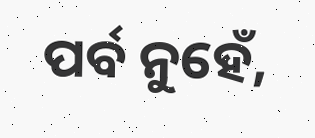ପର୍ବ ନୁହେଁ,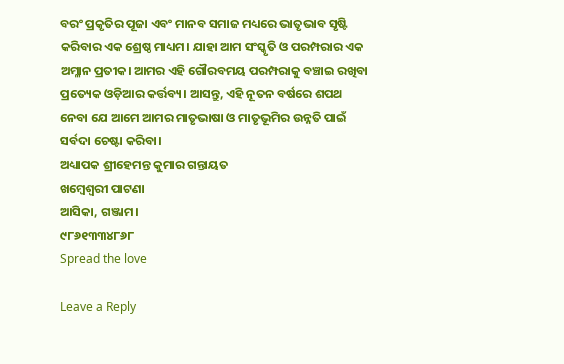ବରଂ ପ୍ରକୃତିର ପୂଜା ଏବଂ ମାନବ ସମାଜ ମଧ୍ୟରେ ଭାତୃଭାବ ସୃଷ୍ଟି କରିବାର ଏକ ଶ୍ରେଷ୍ଠ ମାଧ୍ୟମ। ଯାହା ଆମ ସଂସ୍କୃତି ଓ ପରମ୍ପରାର ଏକ ଅମ୍ଳାନ ପ୍ରତୀକ। ଆମର ଏହି ଗୌରବମୟ ପରମ୍ପରାକୁ ବଞ୍ଚାଇ ରଖିବା ପ୍ରତ୍ୟେକ ଓଡ଼ିଆର କର୍ତ୍ତବ୍ୟ। ଆସନ୍ତୁ, ଏହି ନୂତନ ବର୍ଷରେ ଶପଥ ନେବା ଯେ ଆମେ ଆମର ମାତୃଭାଷା ଓ ମାତୃଭୂମିର ଉନ୍ନତି ପାଇଁ ସର୍ବଦା ଚେଷ୍ଟା କରିବା।
ଅଧ୍ୟାପକ ଶ୍ରୀହେମନ୍ତ କୁମାର ଗନ୍ତାୟତ
ଖମ୍ବେଶ୍ଵରୀ ପାଟଣା
ଆସିକା, ଗଞ୍ଜାମ।
୯୮୬୧୩୩୪୮୬୮
Spread the love

Leave a Reply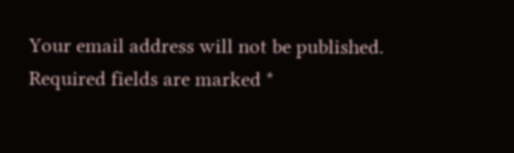Your email address will not be published. Required fields are marked *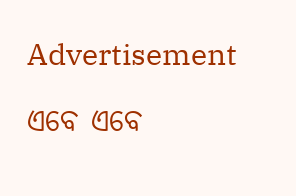Advertisement

ଏବେ ଏବେ